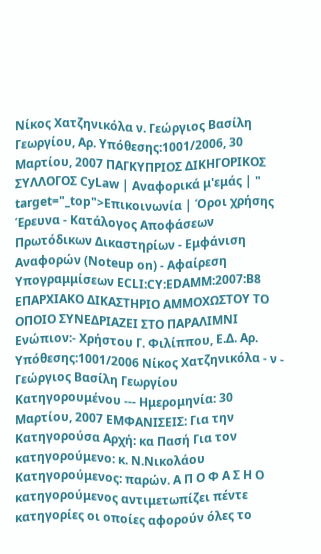Νίκος Χατζηνικόλα ν. Γεώργιος Βασίλη Γεωργίου, Αρ. Υπόθεσης:1001/2006, 30 Μαρτίου, 2007 ΠΑΓΚΥΠΡΙΟΣ ΔΙΚΗΓΟΡΙΚΟΣ ΣΥΛΛΟΓΟΣ CyLaw | Αναφορικά μ'εμάς | " target="_top">Επικοινωνία | Όροι χρήσης Έρευνα - Κατάλογος Αποφάσεων Πρωτόδικων Δικαστηρίων - Εμφάνιση Αναφορών (Noteup on) - Αφαίρεση Υπογραμμίσεων ECLI:CY:EDAMM:2007:B8 ΕΠΑΡΧΙΑΚΟ ΔΙΚΑΣΤΗΡΙΟ ΑΜΜΟΧΩΣΤΟΥ ΤΟ ΟΠΟΙΟ ΣΥΝΕΔΡΙΑΖΕΙ ΣΤΟ ΠΑΡΑΛΙΜΝΙ Ενώπιον:- Χρήστου Γ. Φιλίππου, Ε.Δ. Αρ. Υπόθεσης:1001/2006 Νίκος Χατζηνικόλα - ν - Γεώργιος Βασίλη Γεωργίου Κατηγορουμένου --- Ημερομηνία: 30 Μαρτίου, 2007 ΕΜΦΑΝΙΣΕΙΣ: Για την Κατηγορούσα Αρχή: κα Πασή Για τον κατηγορούμενο: κ. Ν.Νικολάου Κατηγορούμενος: παρών. Α Π Ο Φ Α Σ Η Ο κατηγορούμενος αντιμετωπίζει πέντε κατηγορίες οι οποίες αφορούν όλες το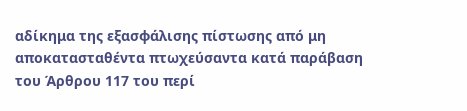αδίκημα της εξασφάλισης πίστωσης από μη αποκατασταθέντα πτωχεύσαντα κατά παράβαση του Άρθρου 117 του περί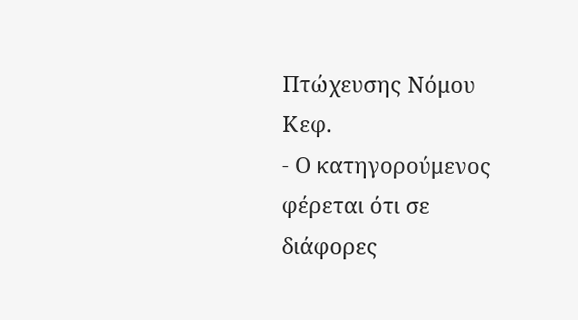Πτώχευσης Νόμου Κεφ.
- Ο κατηγορούμενος φέρεται ότι σε διάφορες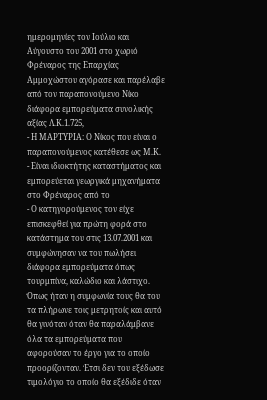ημερομηνίες τον Ιούλιο και Αύγουστο του 2001 στο χωριό Φρέναρος της Επαρχίας Αμμοχώστου αγόρασε και παρέλαβε από τον παραπονούμενο Νίκο διάφορα εμπορεύματα συνολικής αξίας Λ.Κ.1.725,
- Η ΜΑΡΤΥΡΙΑ: Ο Νίκος που είναι ο παραπονούμενος κατέθεσε ως Μ.Κ.
- Είναι ιδιοκτήτης καταστήματος και εμπορεύεται γεωργικά μηχανήματα στο Φρέναρος από το
- Ο κατηγορούμενος τον είχε επισκεφθεί για πρώτη φορά στο κατάστημα του στις 13.07.2001 και συμφώνησαν να του πωλήσει διάφορα εμπορεύματα όπως τουρμπίνα, καλώδιο και λάστιχο. Όπως ήταν η συμφωνία τους θα του τα πλήρωνε τοις μετρητοίς και αυτό θα γινόταν όταν θα παραλάμβανε όλα τα εμπορεύματα που αφορούσαν το έργο για το οποίο προορίζονταν. Έτσι δεν του εξέδωσε τιμολόγιο το οποίο θα εξέδιδε όταν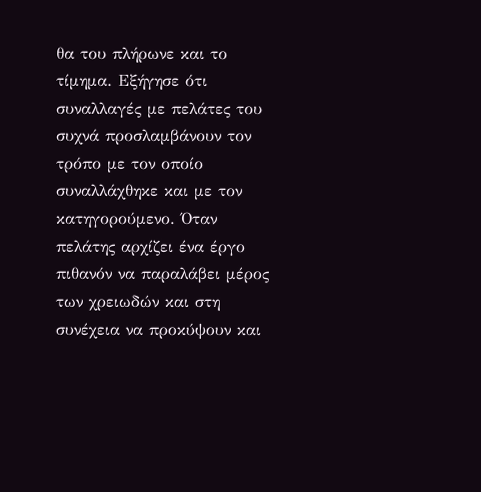θα του πλήρωνε και το τίμημα. Εξήγησε ότι συναλλαγές με πελάτες του συχνά προσλαμβάνουν τον τρόπο με τον οποίο συναλλάχθηκε και με τον κατηγορούμενο. Όταν πελάτης αρχίζει ένα έργο πιθανόν να παραλάβει μέρος των χρειωδών και στη συνέχεια να προκύψουν και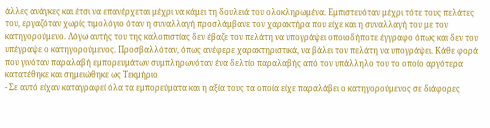άλλες ανάγκες και έτσι να επανέρχεται μέχρι να κάμει τη δουλειά του ολοκληρωμένα. Εμπιστευόταν μέχρι τότε τους πελάτες του, εργαζόταν χωρίς τιμολόγιο όταν η συναλλαγή προσλάμβανε τον χαρακτήρα που είχε και η συναλλαγή του με τον κατηγορούμενο. Λόγω αυτής του της καλοπιστίας δεν έβαζε τον πελάτη να υπογράψει οποιοδήποτε έγγραφο όπως και δεν του υπέγραψε ο κατηγορούμενος. Προσβαλλόταν, όπως ανέφερε χαρακτηριστικά, να βάλει τον πελάτη να υπογράψει. Κάθε φορά που γινόταν παραλαβή εμπορευμάτων συμπληρωνόταν ένα δελτίο παραλαβής από τον υπάλληλο του το οποίο αργότερα κατατέθηκε και σημειώθηκε ως Τεκμήριο
- Σε αυτό είχαν καταγραφεί όλα τα εμπορεύματα και η αξία τους τα οποία είχε παραλάβει ο κατηγορούμενος σε διάφορες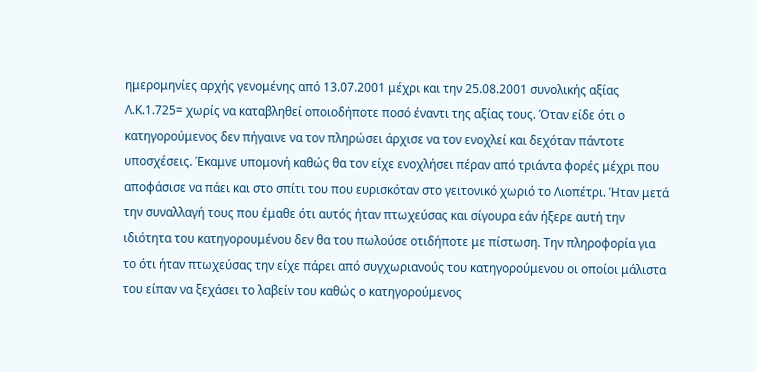ημερομηνίες αρχής γενομένης από 13.07.2001 μέχρι και την 25.08.2001 συνολικής αξίας Λ.Κ.1.725= χωρίς να καταβληθεί οποιοδήποτε ποσό έναντι της αξίας τους. Όταν είδε ότι ο κατηγορούμενος δεν πήγαινε να τον πληρώσει άρχισε να τον ενοχλεί και δεχόταν πάντοτε υποσχέσεις. Έκαμνε υπομονή καθώς θα τον είχε ενοχλήσει πέραν από τριάντα φορές μέχρι που αποφάσισε να πάει και στο σπίτι του που ευρισκόταν στο γειτονικό χωριό το Λιοπέτρι. Ήταν μετά την συναλλαγή τους που έμαθε ότι αυτός ήταν πτωχεύσας και σίγουρα εάν ήξερε αυτή την ιδιότητα του κατηγορουμένου δεν θα του πωλούσε οτιδήποτε με πίστωση. Την πληροφορία για το ότι ήταν πτωχεύσας την είχε πάρει από συγχωριανούς του κατηγορούμενου οι οποίοι μάλιστα του είπαν να ξεχάσει το λαβείν του καθώς ο κατηγορούμενος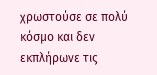χρωστούσε σε πολύ κόσμο και δεν εκπλήρωνε τις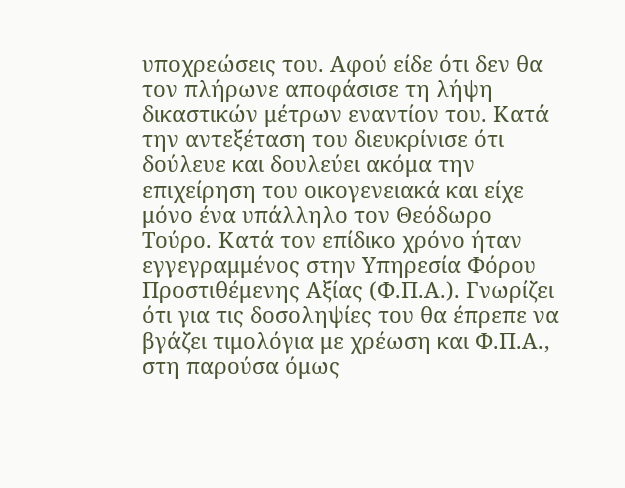υποχρεώσεις του. Αφού είδε ότι δεν θα τον πλήρωνε αποφάσισε τη λήψη δικαστικών μέτρων εναντίον του. Κατά την αντεξέταση του διευκρίνισε ότι δούλευε και δουλεύει ακόμα την επιχείρηση του οικογενειακά και είχε μόνο ένα υπάλληλο τον Θεόδωρο Τούρο. Κατά τον επίδικο χρόνο ήταν εγγεγραμμένος στην Υπηρεσία Φόρου Προστιθέμενης Αξίας (Φ.Π.Α.). Γνωρίζει ότι για τις δοσοληψίες του θα έπρεπε να βγάζει τιμολόγια με χρέωση και Φ.Π.Α., στη παρούσα όμως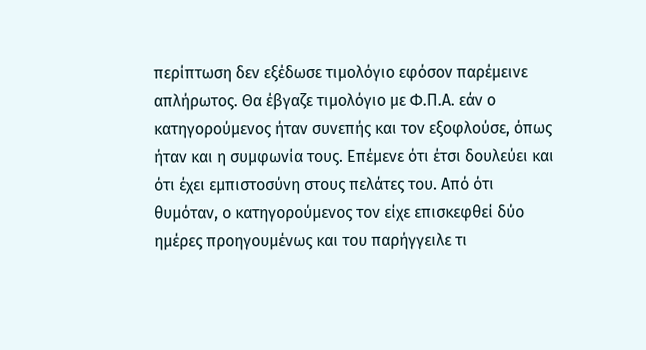περίπτωση δεν εξέδωσε τιμολόγιο εφόσον παρέμεινε απλήρωτος. Θα έβγαζε τιμολόγιο με Φ.Π.Α. εάν ο κατηγορούμενος ήταν συνεπής και τον εξοφλούσε, όπως ήταν και η συμφωνία τους. Επέμενε ότι έτσι δουλεύει και ότι έχει εμπιστοσύνη στους πελάτες του. Από ότι θυμόταν, ο κατηγορούμενος τον είχε επισκεφθεί δύο ημέρες προηγουμένως και του παρήγγειλε τι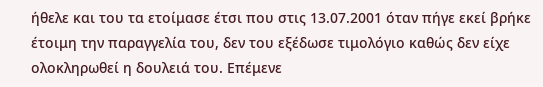ήθελε και του τα ετοίμασε έτσι που στις 13.07.2001 όταν πήγε εκεί βρήκε έτοιμη την παραγγελία του, δεν του εξέδωσε τιμολόγιο καθώς δεν είχε ολοκληρωθεί η δουλειά του. Επέμενε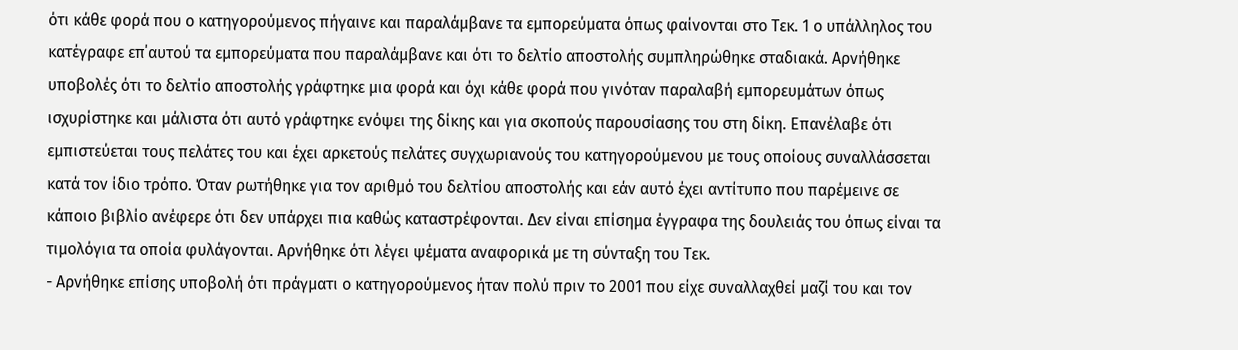ότι κάθε φορά που ο κατηγορούμενος πήγαινε και παραλάμβανε τα εμπορεύματα όπως φαίνονται στο Τεκ. 1 ο υπάλληλος του κατέγραφε επ΄αυτού τα εμπορεύματα που παραλάμβανε και ότι το δελτίο αποστολής συμπληρώθηκε σταδιακά. Αρνήθηκε υποβολές ότι το δελτίο αποστολής γράφτηκε μια φορά και όχι κάθε φορά που γινόταν παραλαβή εμπορευμάτων όπως ισχυρίστηκε και μάλιστα ότι αυτό γράφτηκε ενόψει της δίκης και για σκοπούς παρουσίασης του στη δίκη. Επανέλαβε ότι εμπιστεύεται τους πελάτες του και έχει αρκετούς πελάτες συγχωριανούς του κατηγορούμενου με τους οποίους συναλλάσσεται κατά τον ίδιο τρόπο. Όταν ρωτήθηκε για τον αριθμό του δελτίου αποστολής και εάν αυτό έχει αντίτυπο που παρέμεινε σε κάποιο βιβλίο ανέφερε ότι δεν υπάρχει πια καθώς καταστρέφονται. Δεν είναι επίσημα έγγραφα της δουλειάς του όπως είναι τα τιμολόγια τα οποία φυλάγονται. Αρνήθηκε ότι λέγει ψέματα αναφορικά με τη σύνταξη του Τεκ.
- Αρνήθηκε επίσης υποβολή ότι πράγματι ο κατηγορούμενος ήταν πολύ πριν το 2001 που είχε συναλλαχθεί μαζί του και τον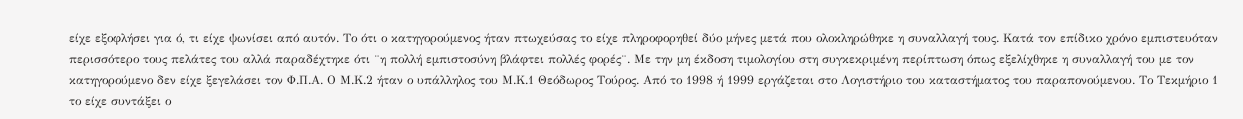είχε εξοφλήσει για ό, τι είχε ψωνίσει από αυτόν. Το ότι ο κατηγορούμενος ήταν πτωχεύσας το είχε πληροφορηθεί δύο μήνες μετά που ολοκληρώθηκε η συναλλαγή τους. Κατά τον επίδικο χρόνο εμπιστευόταν περισσότερο τους πελάτες του αλλά παραδέχτηκε ότι ¨η πολλή εμπιστοσύνη βλάφτει πολλές φορές¨. Με την μη έκδοση τιμολογίου στη συγκεκριμένη περίπτωση όπως εξελίχθηκε η συναλλαγή του με τον κατηγορούμενο δεν είχε ξεγελάσει τον Φ.Π.Α. Ο Μ.Κ.2 ήταν ο υπάλληλος του Μ.Κ.1 Θεόδωρος Τούρος. Από το 1998 ή 1999 εργάζεται στο Λογιστήριο του καταστήματος του παραπονούμενου. Το Τεκμήριο 1 το είχε συντάξει ο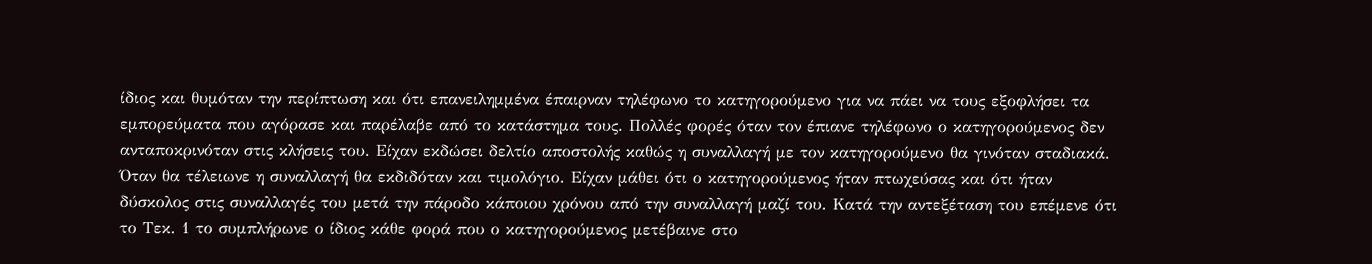ίδιος και θυμόταν την περίπτωση και ότι επανειλημμένα έπαιρναν τηλέφωνο το κατηγορούμενο για να πάει να τους εξοφλήσει τα εμπορεύματα που αγόρασε και παρέλαβε από το κατάστημα τους. Πολλές φορές όταν τον έπιανε τηλέφωνο ο κατηγορούμενος δεν ανταποκρινόταν στις κλήσεις του. Είχαν εκδώσει δελτίο αποστολής καθώς η συναλλαγή με τον κατηγορούμενο θα γινόταν σταδιακά. Όταν θα τέλειωνε η συναλλαγή θα εκδιδόταν και τιμολόγιο. Είχαν μάθει ότι ο κατηγορούμενος ήταν πτωχεύσας και ότι ήταν δύσκολος στις συναλλαγές του μετά την πάροδο κάποιου χρόνου από την συναλλαγή μαζί του. Κατά την αντεξέταση του επέμενε ότι το Τεκ. 1 το συμπλήρωνε ο ίδιος κάθε φορά που ο κατηγορούμενος μετέβαινε στο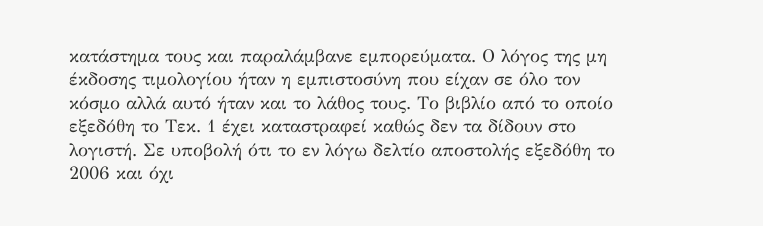κατάστημα τους και παραλάμβανε εμπορεύματα. Ο λόγος της μη έκδοσης τιμολογίου ήταν η εμπιστοσύνη που είχαν σε όλο τον κόσμο αλλά αυτό ήταν και το λάθος τους. Το βιβλίο από το οποίο εξεδόθη το Τεκ. 1 έχει καταστραφεί καθώς δεν τα δίδουν στο λογιστή. Σε υποβολή ότι το εν λόγω δελτίο αποστολής εξεδόθη το 2006 και όχι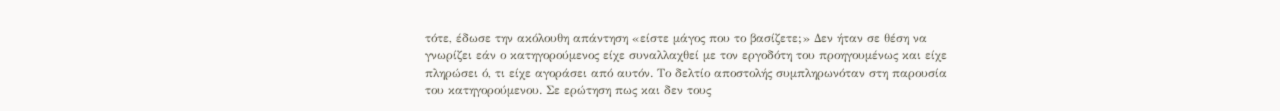τότε, έδωσε την ακόλουθη απάντηση «είστε μάγος που το βασίζετε;» Δεν ήταν σε θέση να γνωρίζει εάν ο κατηγορούμενος είχε συναλλαχθεί με τον εργοδότη του προηγουμένως και είχε πληρώσει ό, τι είχε αγοράσει από αυτόν. Το δελτίο αποστολής συμπληρωνόταν στη παρουσία του κατηγορούμενου. Σε ερώτηση πως και δεν τους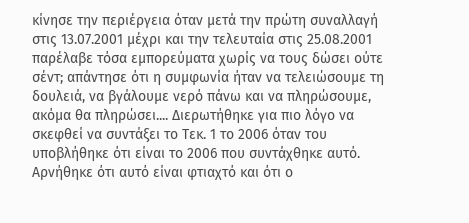κίνησε την περιέργεια όταν μετά την πρώτη συναλλαγή στις 13.07.2001 μέχρι και την τελευταία στις 25.08.2001 παρέλαβε τόσα εμπορεύματα χωρίς να τους δώσει ούτε σέντ; απάντησε ότι η συμφωνία ήταν να τελειώσουμε τη δουλειά, να βγάλουμε νερό πάνω και να πληρώσουμε, ακόμα θα πληρώσει.... Διερωτήθηκε για πιο λόγο να σκεφθεί να συντάξει το Τεκ. 1 το 2006 όταν του υποβλήθηκε ότι είναι το 2006 που συντάχθηκε αυτό. Αρνήθηκε ότι αυτό είναι φτιαχτό και ότι ο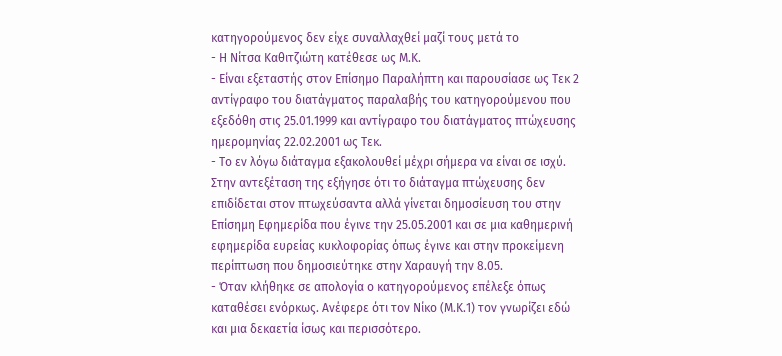κατηγορούμενος δεν είχε συναλλαχθεί μαζί τους μετά το
- Η Νίτσα Καθιτζιώτη κατέθεσε ως Μ.Κ.
- Είναι εξεταστής στον Επίσημο Παραλήπτη και παρουσίασε ως Τεκ 2 αντίγραφο του διατάγματος παραλαβής του κατηγορούμενου που εξεδόθη στις 25.01.1999 και αντίγραφο του διατάγματος πτώχευσης ημερομηνίας 22.02.2001 ως Τεκ.
- Το εν λόγω διάταγμα εξακολουθεί μέχρι σήμερα να είναι σε ισχύ. Στην αντεξέταση της εξήγησε ότι το διάταγμα πτώχευσης δεν επιδίδεται στον πτωχεύσαντα αλλά γίνεται δημοσίευση του στην Επίσημη Εφημερίδα που έγινε την 25.05.2001 και σε μια καθημερινή εφημερίδα ευρείας κυκλοφορίας όπως έγινε και στην προκείμενη περίπτωση που δημοσιεύτηκε στην Χαραυγή την 8.05.
- Όταν κλήθηκε σε απολογία ο κατηγορούμενος επέλεξε όπως καταθέσει ενόρκως. Ανέφερε ότι τον Νίκο (Μ.Κ.1) τον γνωρίζει εδώ και μια δεκαετία ίσως και περισσότερο.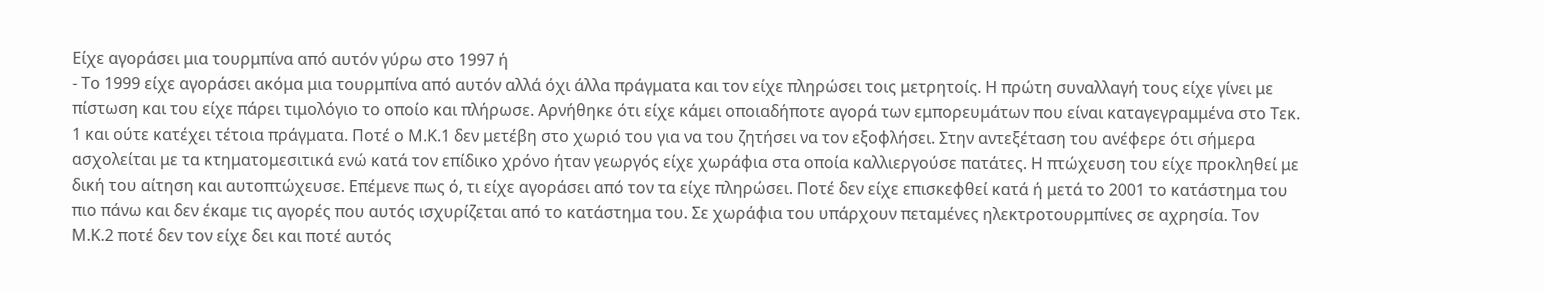Είχε αγοράσει μια τουρμπίνα από αυτόν γύρω στο 1997 ή
- Το 1999 είχε αγοράσει ακόμα μια τουρμπίνα από αυτόν αλλά όχι άλλα πράγματα και τον είχε πληρώσει τοις μετρητοίς. Η πρώτη συναλλαγή τους είχε γίνει με πίστωση και του είχε πάρει τιμολόγιο το οποίο και πλήρωσε. Αρνήθηκε ότι είχε κάμει οποιαδήποτε αγορά των εμπορευμάτων που είναι καταγεγραμμένα στο Τεκ. 1 και ούτε κατέχει τέτοια πράγματα. Ποτέ ο Μ.Κ.1 δεν μετέβη στο χωριό του για να του ζητήσει να τον εξοφλήσει. Στην αντεξέταση του ανέφερε ότι σήμερα ασχολείται με τα κτηματομεσιτικά ενώ κατά τον επίδικο χρόνο ήταν γεωργός είχε χωράφια στα οποία καλλιεργούσε πατάτες. Η πτώχευση του είχε προκληθεί με δική του αίτηση και αυτοπτώχευσε. Επέμενε πως ό, τι είχε αγοράσει από τον τα είχε πληρώσει. Ποτέ δεν είχε επισκεφθεί κατά ή μετά το 2001 το κατάστημα του πιο πάνω και δεν έκαμε τις αγορές που αυτός ισχυρίζεται από το κατάστημα του. Σε χωράφια του υπάρχουν πεταμένες ηλεκτροτουρμπίνες σε αχρησία. Τον Μ.Κ.2 ποτέ δεν τον είχε δει και ποτέ αυτός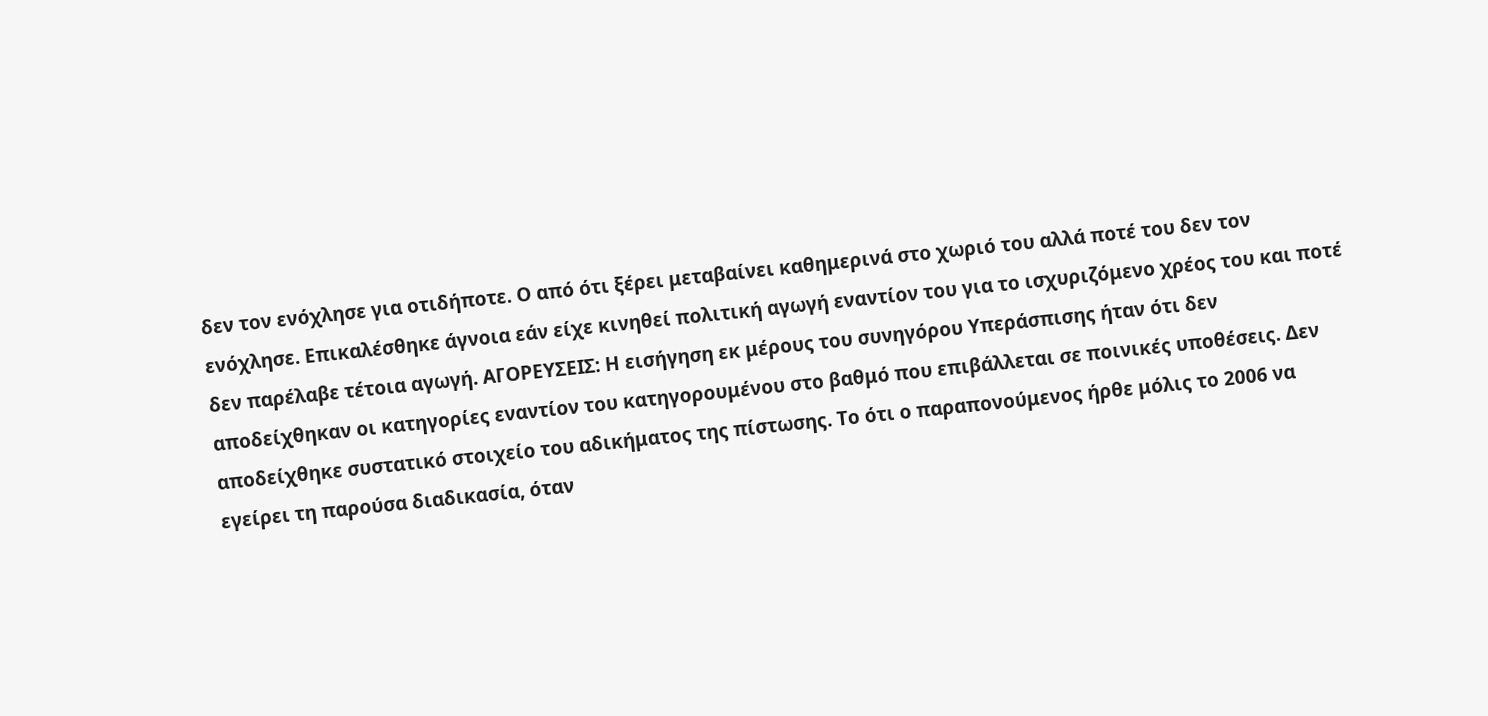δεν τον ενόχλησε για οτιδήποτε. Ο από ότι ξέρει μεταβαίνει καθημερινά στο χωριό του αλλά ποτέ του δεν τον ενόχλησε. Επικαλέσθηκε άγνοια εάν είχε κινηθεί πολιτική αγωγή εναντίον του για το ισχυριζόμενο χρέος του και ποτέ δεν παρέλαβε τέτοια αγωγή. ΑΓΟΡΕΥΣΕΙΣ: Η εισήγηση εκ μέρους του συνηγόρου Υπεράσπισης ήταν ότι δεν αποδείχθηκαν οι κατηγορίες εναντίον του κατηγορουμένου στο βαθμό που επιβάλλεται σε ποινικές υποθέσεις. Δεν αποδείχθηκε συστατικό στοιχείο του αδικήματος της πίστωσης. Το ότι ο παραπονούμενος ήρθε μόλις το 2006 να εγείρει τη παρούσα διαδικασία, όταν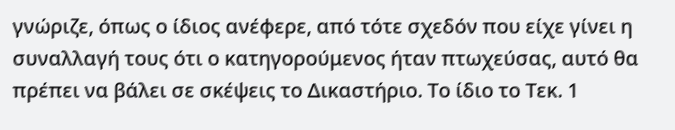γνώριζε, όπως ο ίδιος ανέφερε, από τότε σχεδόν που είχε γίνει η συναλλαγή τους ότι ο κατηγορούμενος ήταν πτωχεύσας, αυτό θα πρέπει να βάλει σε σκέψεις το Δικαστήριο. Το ίδιο το Τεκ. 1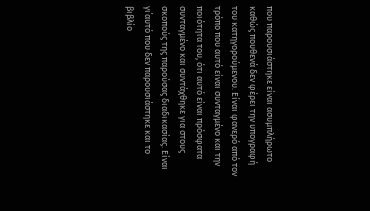που παρουσιάστηκε είναι ασυμπλήρωτο καθώς πουθενά δεν φέρει την υπογραφή του κατηγορούμενου. Είναι φανερό από τον τρόπο που αυτό είναι συνταγμένο και την ποιότητα του, ότι αυτό είναι πρόσφατα συνταγμένο και συντάχθηκε για στους σκοπούς της παρούσας διαδικασίας. Είναι γι΄αυτό που δεν παρουσιάστηκε και το βιβλίο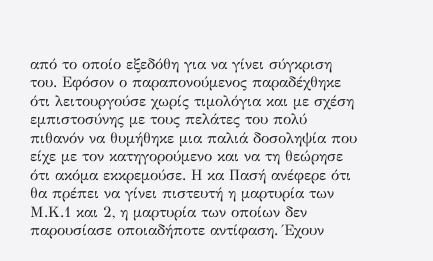από το οποίο εξεδόθη για να γίνει σύγκριση του. Εφόσον ο παραπονούμενος παραδέχθηκε ότι λειτουργούσε χωρίς τιμολόγια και με σχέση εμπιστοσύνης με τους πελάτες του πολύ πιθανόν να θυμήθηκε μια παλιά δοσοληψία που είχε με τον κατηγορούμενο και να τη θεώρησε ότι ακόμα εκκρεμούσε. Η κα Πασή ανέφερε ότι θα πρέπει να γίνει πιστευτή η μαρτυρία των Μ.Κ.1 και 2, η μαρτυρία των οποίων δεν παρουσίασε οποιαδήποτε αντίφαση. Έχουν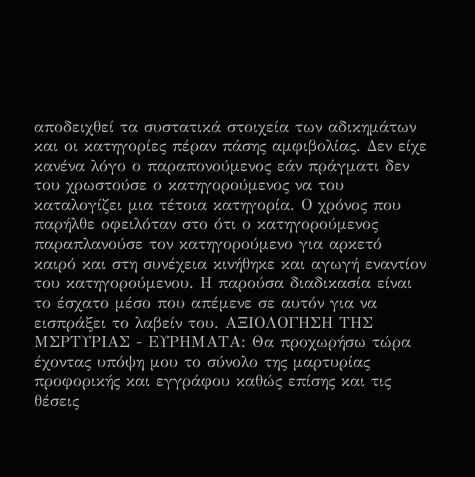αποδειχθεί τα συστατικά στοιχεία των αδικημάτων και οι κατηγορίες πέραν πάσης αμφιβολίας. Δεν είχε κανένα λόγο ο παραπονούμενος εάν πράγματι δεν του χρωστούσε ο κατηγορούμενος να του καταλογίζει μια τέτοια κατηγορία. Ο χρόνος που παρήλθε οφειλόταν στο ότι ο κατηγορούμενος παραπλανούσε τον κατηγορούμενο για αρκετό καιρό και στη συνέχεια κινήθηκε και αγωγή εναντίον του κατηγορούμενου. Η παρούσα διαδικασία είναι το έσχατο μέσο που απέμενε σε αυτόν για να εισπράξει το λαβείν του. ΑΞΙΟΛΟΓΗΣΗ ΤΗΣ ΜΣΡΤΥΡΙΑΣ - ΕΥΡΗΜΑΤΑ: Θα προχωρήσω τώρα έχοντας υπόψη μου το σύνολο της μαρτυρίας προφορικής και εγγράφου καθώς επίσης και τις θέσεις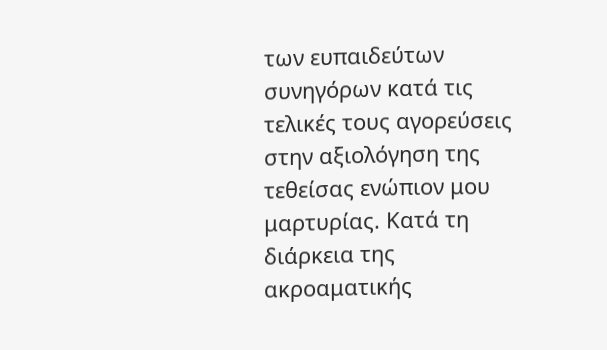των ευπαιδεύτων συνηγόρων κατά τις τελικές τους αγορεύσεις στην αξιολόγηση της τεθείσας ενώπιον μου μαρτυρίας. Κατά τη διάρκεια της ακροαματικής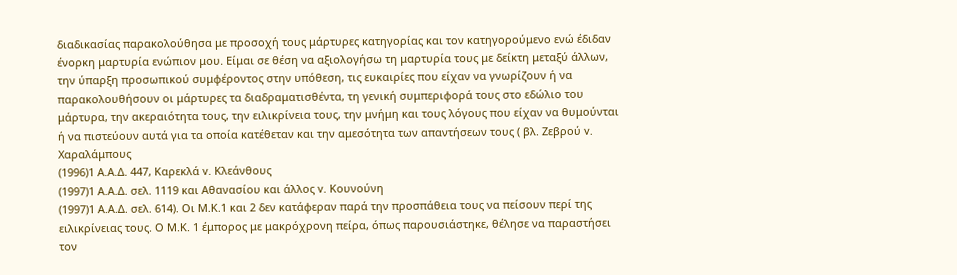διαδικασίας παρακολούθησα με προσοχή τους μάρτυρες κατηγορίας και τον κατηγορούμενο ενώ έδιδαν ένορκη μαρτυρία ενώπιον μου. Είμαι σε θέση να αξιολογήσω τη μαρτυρία τους με δείκτη μεταξύ άλλων, την ύπαρξη προσωπικού συμφέροντος στην υπόθεση, τις ευκαιρίες που είχαν να γνωρίζουν ή να παρακολουθήσουν οι μάρτυρες τα διαδραματισθέντα, τη γενική συμπεριφορά τους στο εδώλιο του μάρτυρα, την ακεραιότητα τους, την ειλικρίνεια τους, την μνήμη και τους λόγους που είχαν να θυμούνται ή να πιστεύουν αυτά για τα οποία κατέθεταν και την αμεσότητα των απαντήσεων τους ( βλ. Ζεβρού v. Χαραλάμπους
(1996)1 Α.Α.Δ. 447, Καρεκλά v. Κλεάνθους
(1997)1 Α.Α.Δ. σελ. 1119 και Αθανασίου και άλλος v. Κουνούνη
(1997)1 Α.Α.Δ. σελ. 614). Οι Μ.Κ.1 και 2 δεν κατάφεραν παρά την προσπάθεια τους να πείσουν περί της ειλικρίνειας τους. Ο Μ.Κ. 1 έμπορος με μακρόχρονη πείρα, όπως παρουσιάστηκε, θέλησε να παραστήσει τον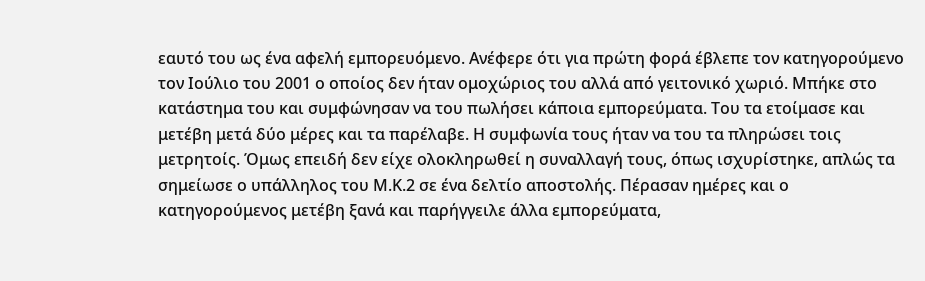εαυτό του ως ένα αφελή εμπορευόμενο. Ανέφερε ότι για πρώτη φορά έβλεπε τον κατηγορούμενο τον Ιούλιο του 2001 ο οποίος δεν ήταν ομοχώριος του αλλά από γειτονικό χωριό. Μπήκε στο κατάστημα του και συμφώνησαν να του πωλήσει κάποια εμπορεύματα. Του τα ετοίμασε και μετέβη μετά δύο μέρες και τα παρέλαβε. Η συμφωνία τους ήταν να του τα πληρώσει τοις μετρητοίς. Όμως επειδή δεν είχε ολοκληρωθεί η συναλλαγή τους, όπως ισχυρίστηκε, απλώς τα σημείωσε ο υπάλληλος του Μ.Κ.2 σε ένα δελτίο αποστολής. Πέρασαν ημέρες και ο κατηγορούμενος μετέβη ξανά και παρήγγειλε άλλα εμπορεύματα,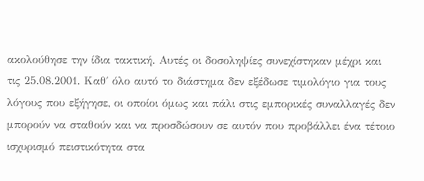ακολούθησε την ίδια τακτική. Αυτές οι δοσοληψίες συνεχίστηκαν μέχρι και τις 25.08.2001. Καθ΄ όλο αυτό το διάστημα δεν εξέδωσε τιμολόγιο για τους λόγους που εξήγησε, οι οποίοι όμως και πάλι στις εμπορικές συναλλαγές δεν μπορούν να σταθούν και να προσδώσουν σε αυτόν που προβάλλει ένα τέτοιο ισχυρισμό πειστικότητα στα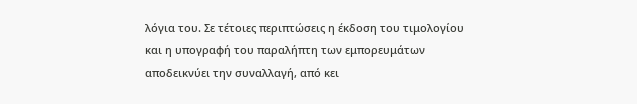λόγια του. Σε τέτοιες περιπτώσεις η έκδοση του τιμολογίου και η υπογραφή του παραλήπτη των εμπορευμάτων αποδεικνύει την συναλλαγή, από κει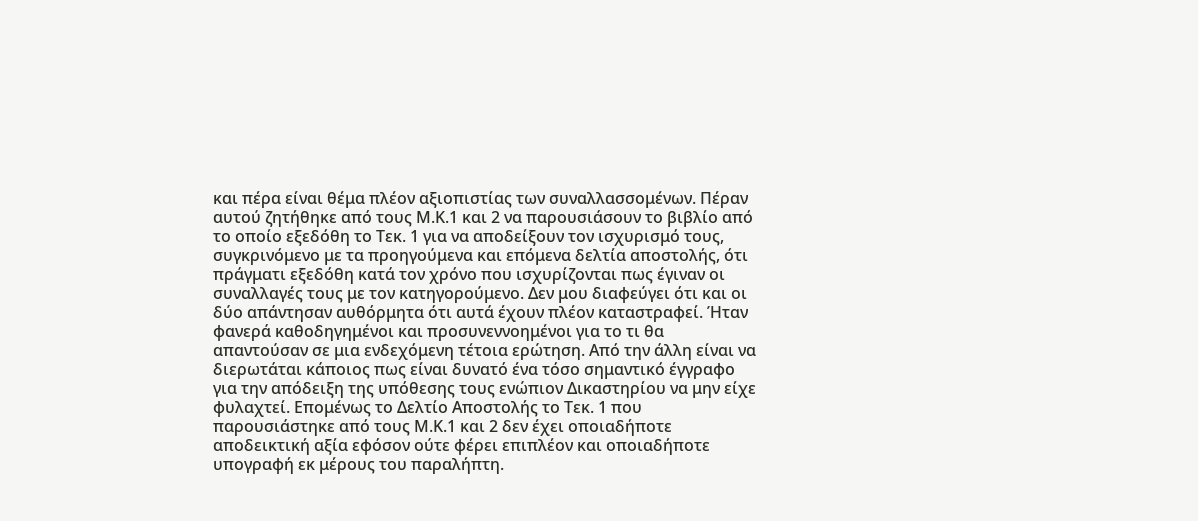και πέρα είναι θέμα πλέον αξιοπιστίας των συναλλασσομένων. Πέραν αυτού ζητήθηκε από τους Μ.Κ.1 και 2 να παρουσιάσουν το βιβλίο από το οποίο εξεδόθη το Τεκ. 1 για να αποδείξουν τον ισχυρισμό τους, συγκρινόμενο με τα προηγούμενα και επόμενα δελτία αποστολής, ότι πράγματι εξεδόθη κατά τον χρόνο που ισχυρίζονται πως έγιναν οι συναλλαγές τους με τον κατηγορούμενο. Δεν μου διαφεύγει ότι και οι δύο απάντησαν αυθόρμητα ότι αυτά έχουν πλέον καταστραφεί. Ήταν φανερά καθοδηγημένοι και προσυνεννοημένοι για το τι θα απαντούσαν σε μια ενδεχόμενη τέτοια ερώτηση. Από την άλλη είναι να διερωτάται κάποιος πως είναι δυνατό ένα τόσο σημαντικό έγγραφο για την απόδειξη της υπόθεσης τους ενώπιον Δικαστηρίου να μην είχε φυλαχτεί. Επομένως το Δελτίο Αποστολής το Τεκ. 1 που παρουσιάστηκε από τους Μ.Κ.1 και 2 δεν έχει οποιαδήποτε αποδεικτική αξία εφόσον ούτε φέρει επιπλέον και οποιαδήποτε υπογραφή εκ μέρους του παραλήπτη.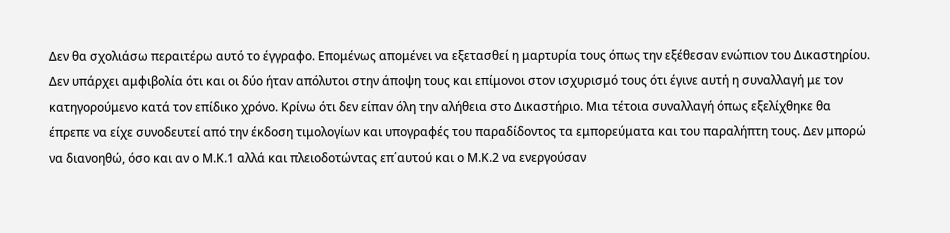Δεν θα σχολιάσω περαιτέρω αυτό το έγγραφο. Επομένως απομένει να εξετασθεί η μαρτυρία τους όπως την εξέθεσαν ενώπιον του Δικαστηρίου. Δεν υπάρχει αμφιβολία ότι και οι δύο ήταν απόλυτοι στην άποψη τους και επίμονοι στον ισχυρισμό τους ότι έγινε αυτή η συναλλαγή με τον κατηγορούμενο κατά τον επίδικο χρόνο. Κρίνω ότι δεν είπαν όλη την αλήθεια στο Δικαστήριο. Μια τέτοια συναλλαγή όπως εξελίχθηκε θα έπρεπε να είχε συνοδευτεί από την έκδοση τιμολογίων και υπογραφές του παραδίδοντος τα εμπορεύματα και του παραλήπτη τους. Δεν μπορώ να διανοηθώ, όσο και αν ο Μ.Κ.1 αλλά και πλειοδοτώντας επ΄αυτού και ο Μ.Κ.2 να ενεργούσαν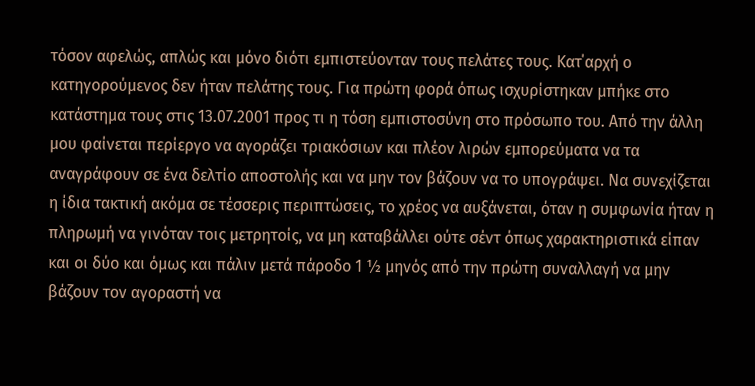τόσον αφελώς, απλώς και μόνο διότι εμπιστεύονταν τους πελάτες τους. Κατ΄αρχή ο κατηγορούμενος δεν ήταν πελάτης τους. Για πρώτη φορά όπως ισχυρίστηκαν μπήκε στο κατάστημα τους στις 13.07.2001 προς τι η τόση εμπιστοσύνη στο πρόσωπο του. Από την άλλη μου φαίνεται περίεργο να αγοράζει τριακόσιων και πλέον λιρών εμπορεύματα να τα αναγράφουν σε ένα δελτίο αποστολής και να μην τον βάζουν να το υπογράψει. Να συνεχίζεται η ίδια τακτική ακόμα σε τέσσερις περιπτώσεις, το χρέος να αυξάνεται, όταν η συμφωνία ήταν η πληρωμή να γινόταν τοις μετρητοίς, να μη καταβάλλει ούτε σέντ όπως χαρακτηριστικά είπαν και οι δύο και όμως και πάλιν μετά πάροδο 1 ½ μηνός από την πρώτη συναλλαγή να μην βάζουν τον αγοραστή να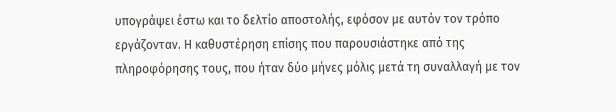υπογράψει έστω και το δελτίο αποστολής, εφόσον με αυτόν τον τρόπο εργάζονταν. Η καθυστέρηση επίσης που παρουσιάστηκε από της πληροφόρησης τους, που ήταν δύο μήνες μόλις μετά τη συναλλαγή με τον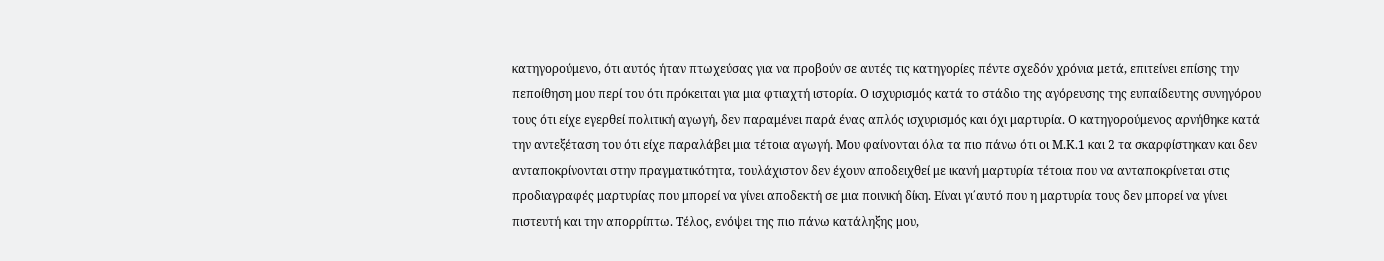κατηγορούμενο, ότι αυτός ήταν πτωχεύσας για να προβούν σε αυτές τις κατηγορίες πέντε σχεδόν χρόνια μετά, επιτείνει επίσης την πεποίθηση μου περί του ότι πρόκειται για μια φτιαχτή ιστορία. Ο ισχυρισμός κατά το στάδιο της αγόρευσης της ευπαίδευτης συνηγόρου τους ότι είχε εγερθεί πολιτική αγωγή, δεν παραμένει παρά ένας απλός ισχυρισμός και όχι μαρτυρία. Ο κατηγορούμενος αρνήθηκε κατά την αντεξέταση του ότι είχε παραλάβει μια τέτοια αγωγή. Μου φαίνονται όλα τα πιο πάνω ότι οι Μ.Κ.1 και 2 τα σκαρφίστηκαν και δεν ανταποκρίνονται στην πραγματικότητα, τουλάχιστον δεν έχουν αποδειχθεί με ικανή μαρτυρία τέτοια που να ανταποκρίνεται στις προδιαγραφές μαρτυρίας που μπορεί να γίνει αποδεκτή σε μια ποινική δίκη. Είναι γι΄αυτό που η μαρτυρία τους δεν μπορεί να γίνει πιστευτή και την απορρίπτω. Τέλος, ενόψει της πιο πάνω κατάληξης μου,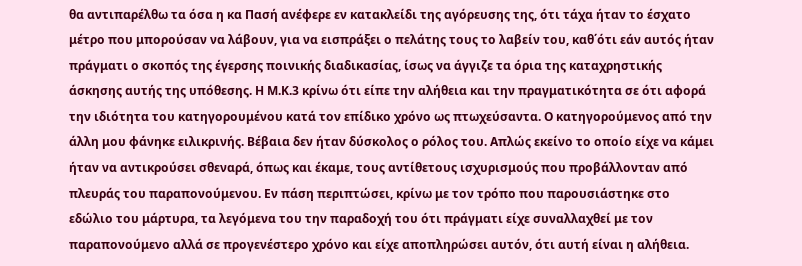θα αντιπαρέλθω τα όσα η κα Πασή ανέφερε εν κατακλείδι της αγόρευσης της, ότι τάχα ήταν το έσχατο μέτρο που μπορούσαν να λάβουν, για να εισπράξει ο πελάτης τους το λαβείν του, καθ΄ότι εάν αυτός ήταν πράγματι ο σκοπός της έγερσης ποινικής διαδικασίας, ίσως να άγγιζε τα όρια της καταχρηστικής άσκησης αυτής της υπόθεσης. Η Μ.Κ.3 κρίνω ότι είπε την αλήθεια και την πραγματικότητα σε ότι αφορά την ιδιότητα του κατηγορουμένου κατά τον επίδικο χρόνο ως πτωχεύσαντα. Ο κατηγορούμενος από την άλλη μου φάνηκε ειλικρινής. Βέβαια δεν ήταν δύσκολος ο ρόλος του. Απλώς εκείνο το οποίο είχε να κάμει ήταν να αντικρούσει σθεναρά, όπως και έκαμε, τους αντίθετους ισχυρισμούς που προβάλλονταν από πλευράς του παραπονούμενου. Εν πάση περιπτώσει, κρίνω με τον τρόπο που παρουσιάστηκε στο εδώλιο του μάρτυρα, τα λεγόμενα του την παραδοχή του ότι πράγματι είχε συναλλαχθεί με τον παραπονούμενο αλλά σε προγενέστερο χρόνο και είχε αποπληρώσει αυτόν, ότι αυτή είναι η αλήθεια.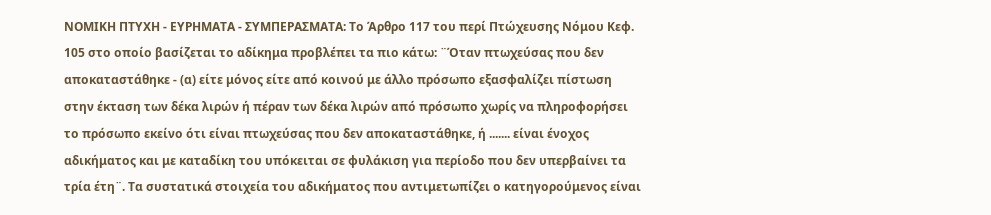ΝΟΜΙΚΗ ΠΤΥΧΗ - ΕΥΡΗΜΑΤΑ - ΣΥΜΠΕΡΑΣΜΑΤΑ: Το Άρθρο 117 του περί Πτώχευσης Νόμου Κεφ. 105 στο οποίο βασίζεται το αδίκημα προβλέπει τα πιο κάτω: ¨Όταν πτωχεύσας που δεν αποκαταστάθηκε - (α) είτε μόνος είτε από κοινού με άλλο πρόσωπο εξασφαλίζει πίστωση στην έκταση των δέκα λιρών ή πέραν των δέκα λιρών από πρόσωπο χωρίς να πληροφορήσει το πρόσωπο εκείνο ότι είναι πτωχεύσας που δεν αποκαταστάθηκε, ή ....... είναι ένοχος αδικήματος και με καταδίκη του υπόκειται σε φυλάκιση για περίοδο που δεν υπερβαίνει τα τρία έτη¨. Τα συστατικά στοιχεία του αδικήματος που αντιμετωπίζει ο κατηγορούμενος είναι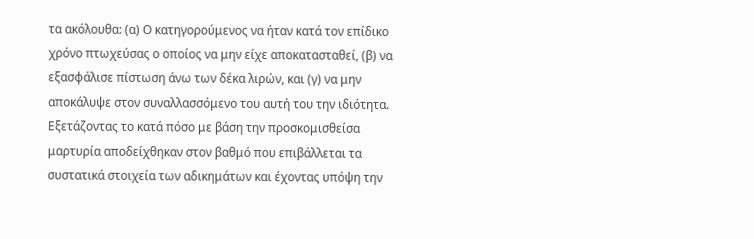τα ακόλουθα: (α) Ο κατηγορούμενος να ήταν κατά τον επίδικο χρόνο πτωχεύσας ο οποίος να μην είχε αποκατασταθεί, (β) να εξασφάλισε πίστωση άνω των δέκα λιρών, και (γ) να μην αποκάλυψε στον συναλλασσόμενο του αυτή του την ιδιότητα. Εξετάζοντας το κατά πόσο με βάση την προσκομισθείσα μαρτυρία αποδείχθηκαν στον βαθμό που επιβάλλεται τα συστατικά στοιχεία των αδικημάτων και έχοντας υπόψη την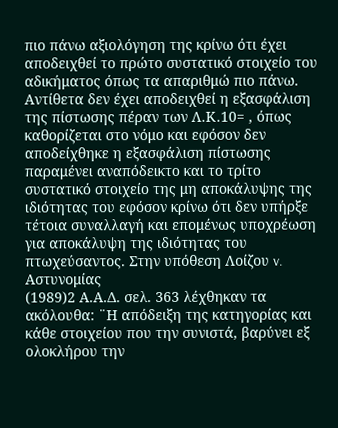πιο πάνω αξιολόγηση της κρίνω ότι έχει αποδειχθεί το πρώτο συστατικό στοιχείο του αδικήματος όπως τα απαριθμώ πιο πάνω. Αντίθετα δεν έχει αποδειχθεί η εξασφάλιση της πίστωσης πέραν των Λ.Κ.10= , όπως καθορίζεται στο νόμο και εφόσον δεν αποδείχθηκε η εξασφάλιση πίστωσης παραμένει αναπόδεικτο και το τρίτο συστατικό στοιχείο της μη αποκάλυψης της ιδιότητας του εφόσον κρίνω ότι δεν υπήρξε τέτοια συναλλαγή και επομένως υποχρέωση για αποκάλυψη της ιδιότητας του πτωχεύσαντος. Στην υπόθεση Λοίζου v. Αστυνομίας
(1989)2 Α.Α.Δ. σελ. 363 λέχθηκαν τα ακόλουθα: ¨Η απόδειξη της κατηγορίας και κάθε στοιχείου που την συνιστά, βαρύνει εξ ολοκλήρου την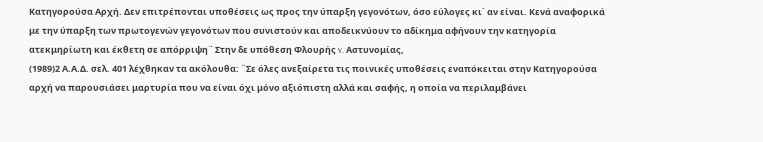Κατηγορούσα Αρχή. Δεν επιτρέπονται υποθέσεις ως προς την ύπαρξη γεγονότων, όσο εύλογες κι΄ αν είναι. Κενά αναφορικά με την ύπαρξη των πρωτογενών γεγονότων που συνιστούν και αποδεικνύουν το αδίκημα αφήνουν την κατηγορία ατεκμηρίωτη και έκθετη σε απόρριψη¨ Στην δε υπόθεση Φλουρής v. Αστυνομίας,
(1989)2 Α.Α.Δ. σελ. 401 λέχθηκαν τα ακόλουθα: ¨Σε όλες ανεξαίρετα τις ποινικές υποθέσεις εναπόκειται στην Κατηγορούσα αρχή να παρουσιάσει μαρτυρία που να είναι όχι μόνο αξιόπιστη αλλά και σαφής, η οποία να περιλαμβάνει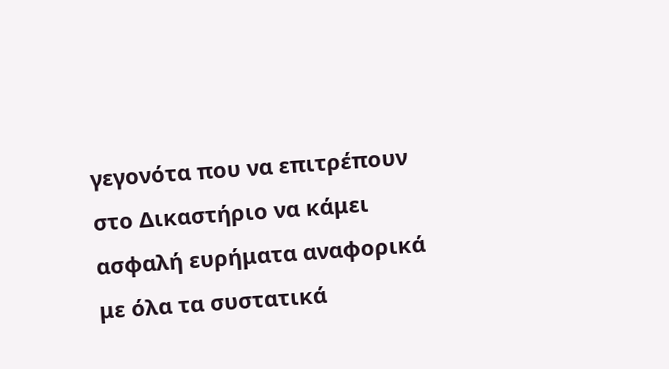γεγονότα που να επιτρέπουν στο Δικαστήριο να κάμει ασφαλή ευρήματα αναφορικά με όλα τα συστατικά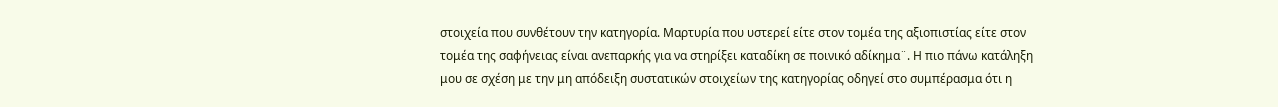στοιχεία που συνθέτουν την κατηγορία. Μαρτυρία που υστερεί είτε στον τομέα της αξιοπιστίας είτε στον τομέα της σαφήνειας είναι ανεπαρκής για να στηρίξει καταδίκη σε ποινικό αδίκημα¨. Η πιο πάνω κατάληξη μου σε σχέση με την μη απόδειξη συστατικών στοιχείων της κατηγορίας οδηγεί στο συμπέρασμα ότι η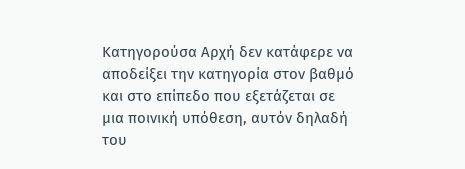Κατηγορούσα Αρχή δεν κατάφερε να αποδείξει την κατηγορία στον βαθμό και στο επίπεδο που εξετάζεται σε μια ποινική υπόθεση, αυτόν δηλαδή του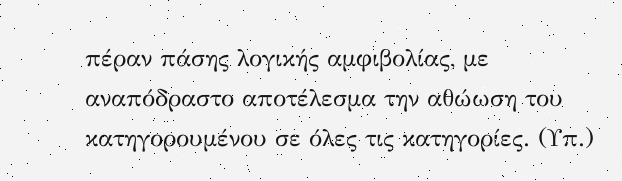πέραν πάσης λογικής αμφιβολίας, με αναπόδραστο αποτέλεσμα την αθώωση του κατηγορουμένου σε όλες τις κατηγορίες. (Υπ.)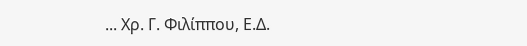... Χρ. Γ. Φιλίππου, Ε.Δ.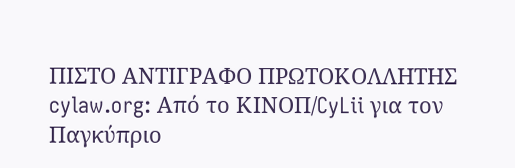ΠΙΣΤΟ ΑΝΤΙΓΡΑΦΟ ΠΡΩΤΟΚΟΛΛΗΤΗΣ cylaw.org: Από το ΚΙΝOΠ/CyLii για τον Παγκύπριο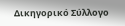Δικηγορικό Σύλλογο